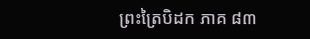ព្រះត្រៃបិដក ភាគ ៨៣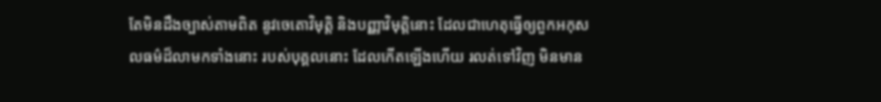តែមិនដឹងច្បាស់តាមពិត នូវចេតោវិមុត្តិ និងបញ្ញាវិមុត្តិនោះ ដែលជាហេតុធ្វើឲ្យពួកអកុសលធម៌ដ៏លាមកទាំងនោះ របស់បុគ្គលនោះ ដែលកើតឡើងហើយ រលត់ទៅវិញ មិនមាន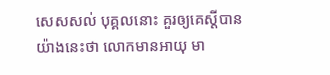សេសសល់ បុគ្គលនោះ គួរឲ្យគេស្តីបានយ៉ាងនេះថា លោកមានអាយុ មា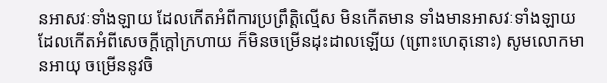នអាសវៈទាំងឡាយ ដែលកើតអំពីការប្រព្រឹត្តិល្មើស មិនកើតមាន ទាំងមានអាសវៈទាំងឡាយ ដែលកើតអំពីសេចក្តីក្តៅក្រហាយ ក៏មិនចម្រើនដុះដាលឡើយ (ព្រោះហេតុនោះ) សូមលោកមានអាយុ ចម្រើននូវចិ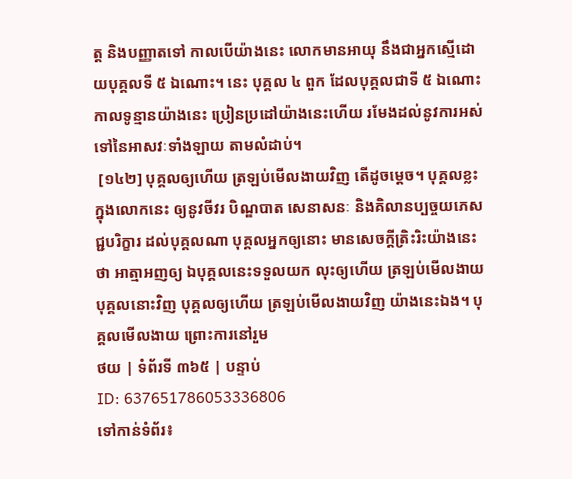ត្ត និងបញ្ញាតទៅ កាលបើយ៉ាងនេះ លោកមានអាយុ នឹងជាអ្នកស្មើដោយបុគ្គលទី ៥ ឯណោះ។ នេះ បុគ្គល ៤ ពួក ដែលបុគ្គលជាទី ៥ ឯណោះ កាលទូន្មានយ៉ាងនេះ ប្រៀនប្រដៅយ៉ាងនេះហើយ រមែងដល់នូវការអស់ទៅនៃអាសវៈទាំងឡាយ តាមលំដាប់។
 [១៤២] បុគ្គលឲ្យហើយ ត្រឡប់មើលងាយវិញ តើដូចម្តេច។ បុគ្គលខ្លះ ក្នុងលោកនេះ ឲ្យនូវចីវរ បិណ្ឌបាត សេនាសនៈ និងគិលានប្បច្ចយភេសជ្ជបរិក្ខារ ដល់បុគ្គលណា បុគ្គលអ្នកឲ្យនោះ មានសេចក្តីត្រិះរិះយ៉ាងនេះថា អាត្មាអញឲ្យ ឯបុគ្គលនេះទទួលយក លុះឲ្យហើយ ត្រឡប់មើលងាយបុគ្គលនោះវិញ បុគ្គលឲ្យហើយ ត្រឡប់មើលងាយវិញ យ៉ាងនេះឯង។ បុគ្គលមើលងាយ ព្រោះការនៅរួម
ថយ | ទំព័រទី ៣៦៥ | បន្ទាប់
ID: 637651786053336806
ទៅកាន់ទំព័រ៖